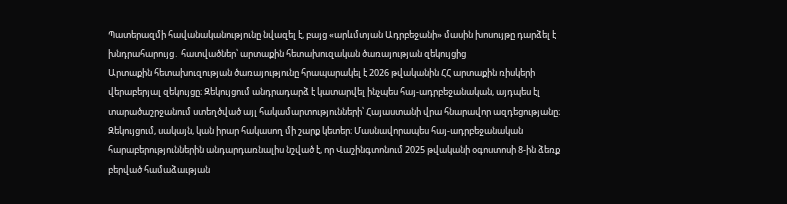Պատերազմի հավանականությունը նվազել է, բայց «արևմտյան Ադրբեջանի» մասին խոսույթը դարձել է խնդրահարույց․ հատվածներ՝ արտաքին հետախուզական ծառայության զեկույցից
Արտաքին հետախուզության ծառայությունը հրապարակել է 2026 թվականին ՀՀ արտաքին ռիսկերի վերաբերյալ զեկույցը։ Զեկույցում անդրադարձ է կատարվել ինչպես հայ-ադրբեջանական, այդպես էլ տարածաշրջանում ստեղծված այլ հակամարտությունների՝ Հայաստանի վրա հնարավոր ազդեցությանը։
Զեկույցում, սակայն, կան իրար հակասող մի շարք կետեր։ Մասնավորապես հայ-ադրբեջանական հարաբերություններին անդարդառնալիս նշված է, որ Վաշինգտոնում 2025 թվականի օգոստոսի 8-ին ձեռք բերված համաձաւթյան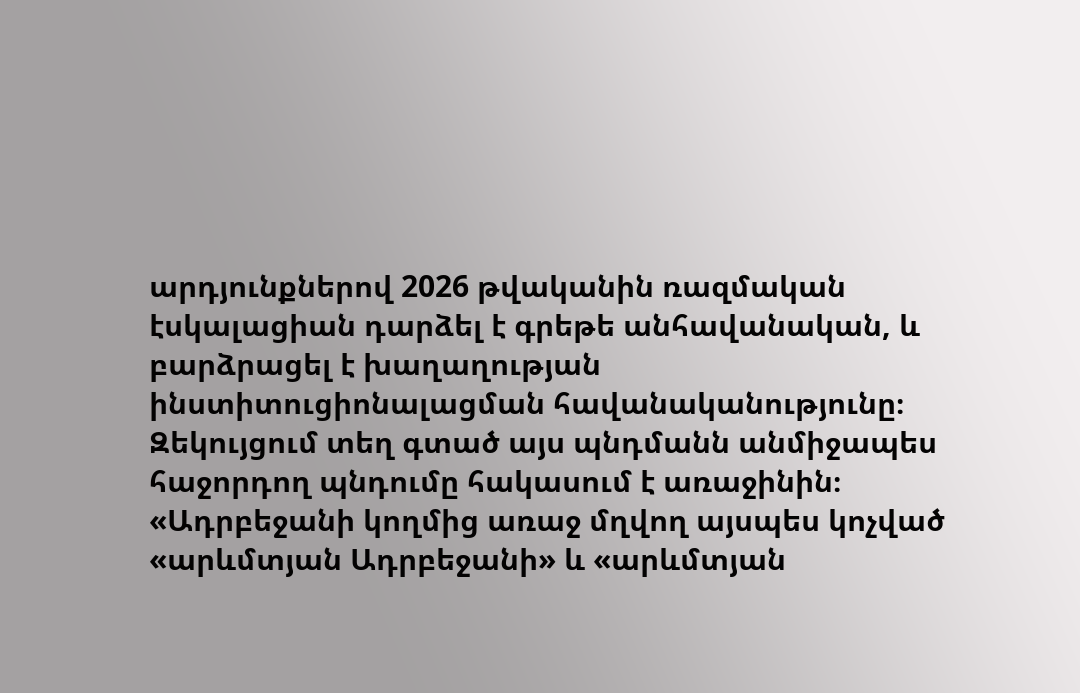արդյունքներով 2026 թվականին ռազմական էսկալացիան դարձել է գրեթե անհավանական, և բարձրացել է խաղաղության ինստիտուցիոնալացման հավանականությունը։
Զեկույցում տեղ գտած այս պնդմանն անմիջապես հաջորդող պնդումը հակասում է առաջինին։
«Ադրբեջանի կողմից առաջ մղվող այսպես կոչված «արևմտյան Ադրբեջանի» և «արևմտյան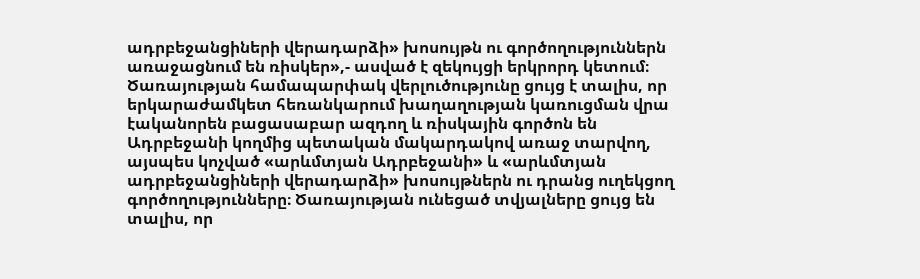ադրբեջանցիների վերադարձի» խոսույթն ու գործողություններն առաջացնում են ռիսկեր»,- ասված է զեկույցի երկրորդ կետում։
Ծառայության համապարփակ վերլուծությունը ցույց է տալիս, որ երկարաժամկետ հեռանկարում խաղաղության կառուցման վրա էականորեն բացասաբար ազդող և ռիսկային գործոն են Ադրբեջանի կողմից պետական մակարդակով առաջ տարվող, այսպես կոչված «արևմտյան Ադրբեջանի» և «արևմտյան ադրբեջանցիների վերադարձի» խոսույթներն ու դրանց ուղեկցող գործողությունները։ Ծառայության ունեցած տվյալները ցույց են տալիս, որ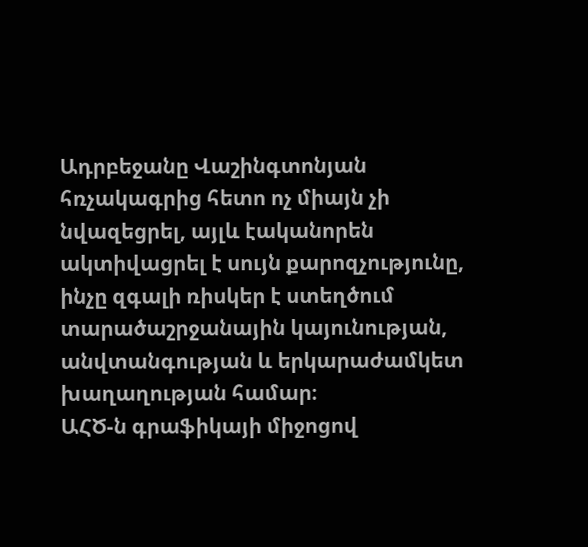Ադրբեջանը Վաշինգտոնյան հռչակագրից հետո ոչ միայն չի նվազեցրել, այլև էականորեն ակտիվացրել է սույն քարոզչությունը, ինչը զգալի ռիսկեր է ստեղծում տարածաշրջանային կայունության, անվտանգության և երկարաժամկետ խաղաղության համար։
ԱՀԾ-ն գրաֆիկայի միջոցով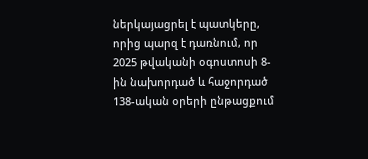ներկայացրել է պատկերը, որից պարզ է դառնում, որ 2025 թվականի օգոստոսի 8-ին նախորդած և հաջորդած 138-ական օրերի ընթացքում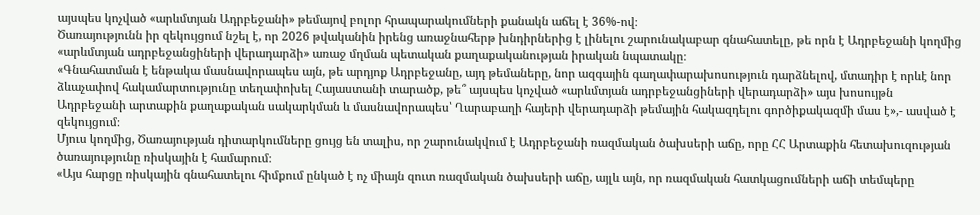այսպես կոչված «արևմտյան Ադրբեջանի» թեմայով բոլոր հրապարակումների քանակն աճել է 36%-ով։
Ծառայությունն իր զեկույցում նշել է, որ 2026 թվականին իրենց առաջնահերթ խնդիրներից է լինելու շարունակաբար գնահատելը, թե որն է Ադրբեջանի կողմից «արևմտյան ադրբեջանցիների վերադարձի» առաջ մղման պետական քաղաքականության իրական նպատակը։
«Գնահատման է ենթակա մասնավորապես այն, թե արդյոք Ադրբեջանը, այդ թեմաները, նոր ազգային գաղափարախոսություն դարձնելով, մտադիր է որևէ նոր ձևաչափով հակամարտությունը տեղափոխել Հայաստանի տարածք, թե՞ այսպես կոչված «արևմտյան ադրբեջանցիների վերադարձի» այս խոսույթն Ադրբեջանի արտաքին քաղաքական սակարկման և մասնավորապես՝ Ղարաբաղի հայերի վերադարձի թեմային հակազդելու գործիքակազմի մաս է»,- ասված է զեկույցում։
Մյուս կողմից, Ծառայության դիտարկումները ցույց են տալիս, որ շարունակվում է Ադրբեջանի ռազմական ծախսերի աճը, որը ՀՀ Արտաքին հետախուզության ծառայությունը ռիսկային է համարում։
«Այս հարցը ռիսկային գնահատելու հիմքում ընկած է ոչ միայն զուտ ռազմական ծախսերի աճը, այլև այն, որ ռազմական հատկացումների աճի տեմպերը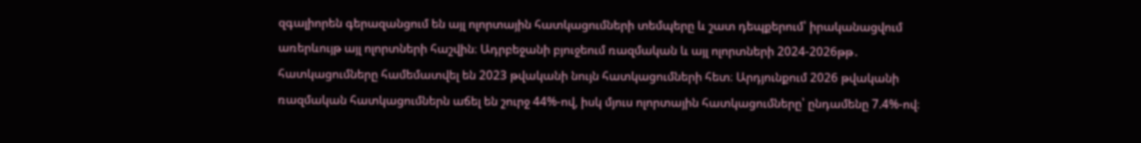զգալիորեն գերազանցում են այլ ոլորտային հատկացումների տեմպերը և շատ դեպքերում՝ իրականացվում առերևույթ այլ ոլորտների հաշվին։ Ադրբեջանի բյուջեում ռազմական և այլ ոլորտների 2024-2026թթ․ հատկացումները համեմատվել են 2023 թվականի նույն հատկացումների հետ։ Արդյունքում 2026 թվականի ռազմական հատկացումներն աճել են շուրջ 44%-ով, իսկ մյուս ոլորտային հատկացումները՝ ընդամենը 7.4%-ով։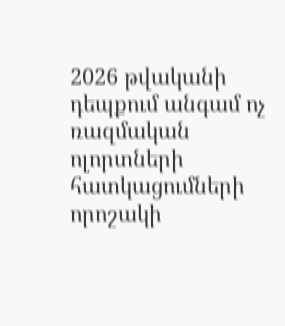2026 թվականի դեպքում անգամ ոչ ռազմական ոլորտների հատկացումների որոշակի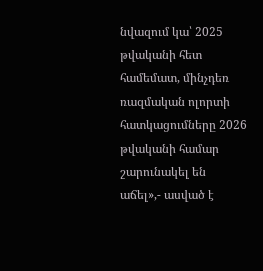նվազում կա՝ 2025 թվականի հետ համեմատ, մինչդեռ ռազմական ոլորտի հատկացումները 2026 թվականի համար շարունակել են աճել»,- ասված է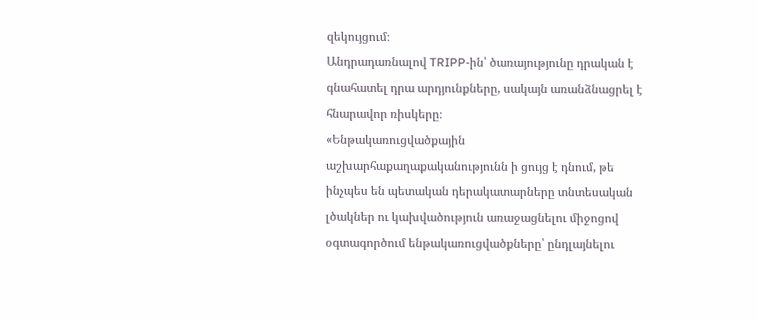զեկույցում։
Անդրադառնալով TRIPP-ին՝ ծառայությունը դրական է գնահատել դրա արդյունքները, սակայն առանձնացրել է հնարավոր ռիսկերը։
«Ենթակառուցվածքային աշխարհաքաղաքականությունն ի ցույց է դնում, թե ինչպես են պետական դերակատարները տնտեսական լծակներ ու կախվածություն առաջացնելու միջոցով օգտագործում ենթակառուցվածքները՝ ընդլայնելու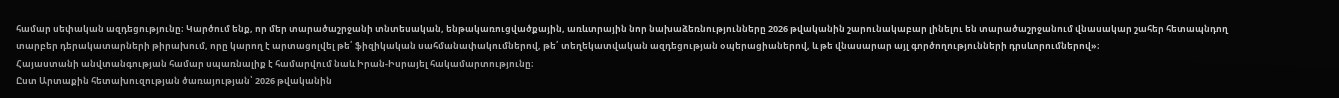համար սեփական ազդեցությունը։ Կարծում ենք, որ մեր տարածաշրջանի տնտեսական, ենթակառուցվածքային, առևտրային նոր նախաձեռնությունները 2026 թվականին շարունակաբար լինելու են տարածաշրջանում վնասակար շահեր հետապնդող տարբեր դերակատարների թիրախում, որը կարող է արտացոլվել թե՛ ֆիզիկական սահմանափակումներով, թե՛ տեղեկատվական ազդեցության օպերացիաներով, և թե վնասարար այլ գործողությունների դրսևորումներով»։
Հայաստանի անվտանգության համար սպառնալիք է համարվում նաև Իրան-Իսրայել հակամարտությունը։
Ըստ Արտաքին հետախուզության ծառայության՝ 2026 թվականին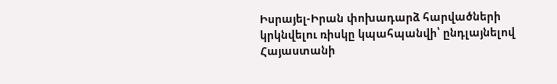Իսրայել-Իրան փոխադարձ հարվածների կրկնվելու ռիսկը կպահպանվի՝ ընդլայնելով Հայաստանի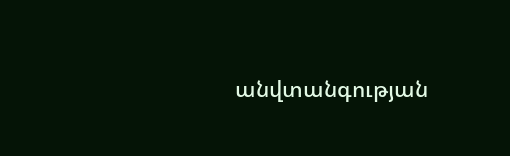անվտանգության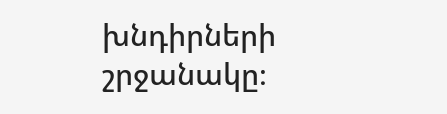խնդիրների շրջանակը։